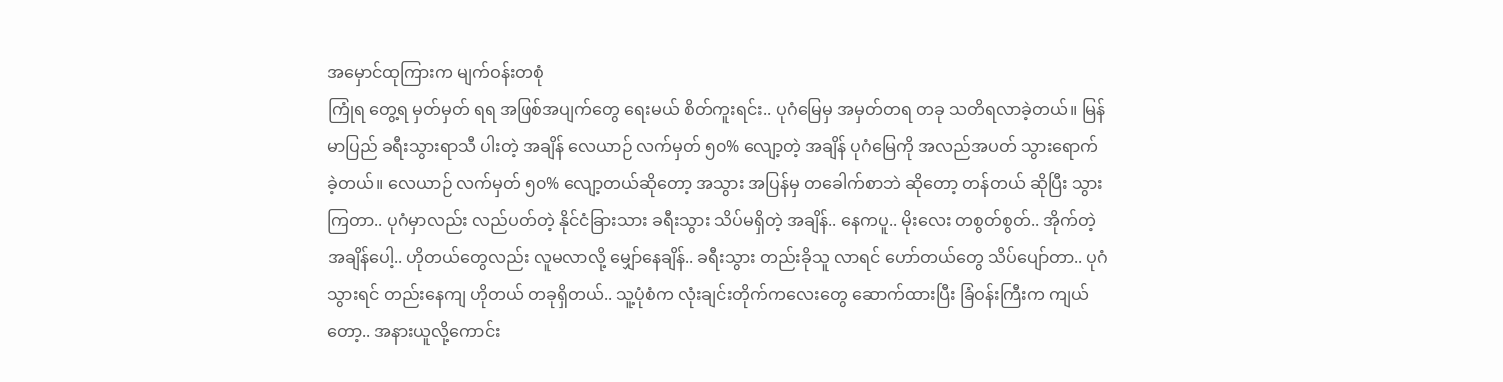အမှောင်ထုကြားက မျက်ဝန်းတစုံ
ကြုံရ တွေ့ရ မှတ်မှတ် ရရ အဖြစ်အပျက်တွေ ရေးမယ် စိတ်ကူးရင်း.. ပုဂံမြေမှ အမှတ်တရ တခု သတိရလာခဲ့တယ်။ မြန်မာပြည် ခရီးသွားရာသီ ပါးတဲ့ အချိန် လေယာဉ် လက်မှတ် ၅၀% လျော့တဲ့ အချိန် ပုဂံမြေကို အလည်အပတ် သွားရောက်ခဲ့တယ်။ လေယာဉ် လက်မှတ် ၅၀% လျော့တယ်ဆိုတော့ အသွား အပြန်မှ တခေါက်စာဘဲ ဆိုတော့ တန်တယ် ဆိုပြီး သွားကြတာ.. ပုဂံမှာလည်း လည်ပတ်တဲ့ နိုင်ငံခြားသား ခရီးသွား သိပ်မရှိတဲ့ အချိန်.. နေကပူ.. မိုးလေး တစွတ်စွတ်.. အိုက်တဲ့ အချိန်ပေါ့.. ဟိုတယ်တွေလည်း လူမလာလို့ မျှော်နေချိန်.. ခရီးသွား တည်းခိုသူ လာရင် ဟော်တယ်တွေ သိပ်ပျော်တာ.. ပုဂံသွားရင် တည်းနေကျ ဟိုတယ် တခုရှိတယ်.. သူ့ပုံစံက လုံးချင်းတိုက်ကလေးတွေ ဆောက်ထားပြီး ခြံဝန်းကြီးက ကျယ်တော့.. အနားယူလို့ကောင်း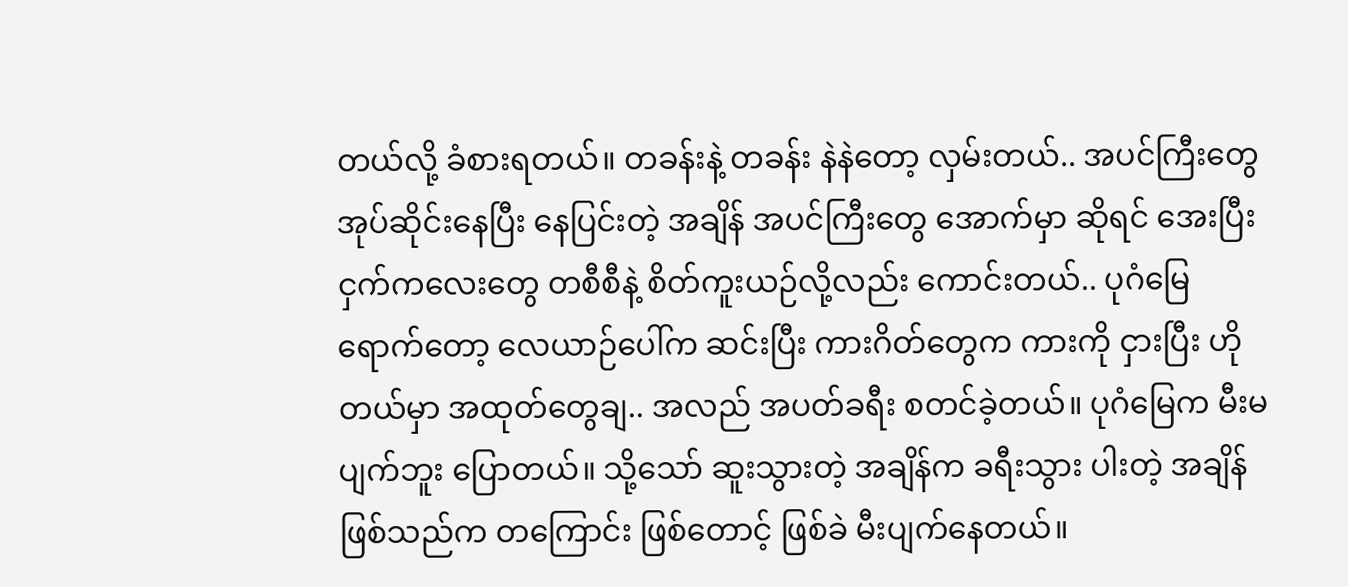တယ်လို့ ခံစားရတယ်။ တခန်းနဲ့ တခန်း နဲနဲတော့ လှမ်းတယ်.. အပင်ကြီးတွေ အုပ်ဆိုင်းနေပြီး နေပြင်းတဲ့ အချိန် အပင်ကြီးတွေ အောက်မှာ ဆိုရင် အေးပြီး ငှက်ကလေးတွေ တစီစီနဲ့ စိတ်ကူးယဉ်လို့လည်း ကောင်းတယ်.. ပုဂံမြေရောက်တော့ လေယာဉ်ပေါ်က ဆင်းပြီး ကားဂိတ်တွေက ကားကို ငှားပြီး ဟိုတယ်မှာ အထုတ်တွေချ.. အလည် အပတ်ခရီး စတင်ခဲ့တယ်။ ပုဂံမြေက မီးမပျက်ဘူး ပြောတယ်။ သို့သော် ဆူးသွားတဲ့ အချိန်က ခရီးသွား ပါးတဲ့ အချိန်ဖြစ်သည်က တကြောင်း ဖြစ်တောင့် ဖြစ်ခဲ မီးပျက်နေတယ်။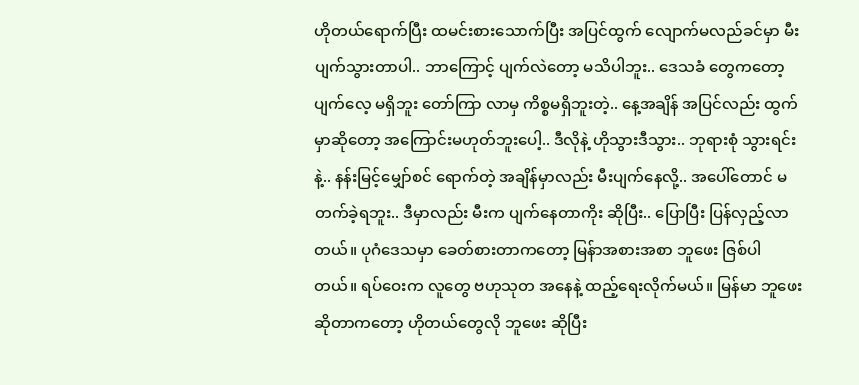ဟိုတယ်ရောက်ပြီး ထမင်းစားသောက်ပြီး အပြင်ထွက် လျောက်မလည်ခင်မှာ မီးပျက်သွားတာပါ.. ဘာကြောင့် ပျက်လဲတော့ မသိပါဘူး.. ဒေသခံ တွေကတော့ ပျက်လေ့ မရှိဘူး တော်ကြာ လာမှ ကိစ္စမရှိဘူးတဲ့.. နေ့အချိန် အပြင်လည်း ထွက်မှာဆိုတော့ အကြောင်းမဟုတ်ဘူးပေါ့.. ဒီလိုနဲ့ ဟိုသွားဒီသွား.. ဘုရားစုံ သွားရင်းနဲ့.. နန်းမြင့်မျှော်စင် ရောက်တဲ့ အချိန်မှာလည်း မီးပျက်နေလို့.. အပေါ်တောင် မတက်ခဲ့ရဘူး.. ဒီမှာလည်း မီးက ပျက်နေတာကိုး ဆိုပြီး.. ပြောပြီး ပြန်လှည့်လာတယ်။ ပုဂံဒေသမှာ ခေတ်စားတာကတော့ မြန်ာအစားအစာ ဘူဖေး ဇြစ်ပါတယ်။ ရပ်ဝေးက လူတွေ ဗဟုသုတ အနေနဲ့ ထည့်ရေးလိုက်မယ်။ မြန်မာ ဘူဖေးဆိုတာကတော့ ဟိုတယ်တွေလို ဘူဖေး ဆိုပြီး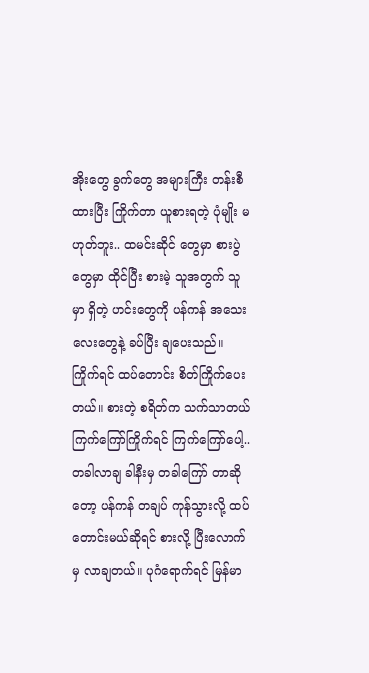အိုးတွေ ခွက်တွေ အများကြီး တန်းစီထားပြီး ကြိုက်တာ ယူစားရတဲ့ ပုံမျိုး မဟုတ်ဘူး.. ထမင်းဆိုင် တွေမှာ စားပွဲတွေမှာ ထိုင်ပြီး စားမဲ့ သူအတွက် သူမှာ ရှိတဲ့ ဟင်းတွေကို ပန်ကန် အသေးလေးတွေနဲ့ ခပ်ပြီး ချပေးသည်။ ကြိုက်ရင် ထပ်တောင်း စိတ်ကြိုက်ပေးတယ်။ စားတဲ့ စရိတ်က သက်သာတယ် ကြက်ကြော်ကြိုက်ရင် ကြက်ကြော်ပေါ့.. တခါလာချ ခါနီးမှ တခါကြော် တာဆိုတော့ ပန်ကန် တချပ် ကုန်သွားလို့ ထပ်တောင်းမယ်ဆိုရင် စားလို့ ပြီးလောက်မှ လာချတယ်။ ပုဂံရောက်ရင် မြန်မာ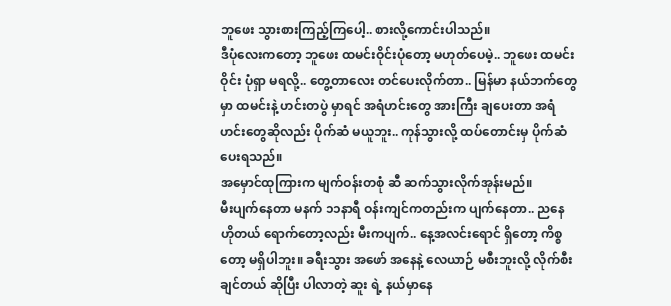ဘူဖေး သွားစားကြည့်ကြပေါ့.. စားလို့ကောင်းပါသည်။
ဒီပုံလေးကတော့ ဘူဖေး ထမင်းဝိုင်းပုံတော့ မဟုတ်ပေမဲ့.. ဘူဖေး ထမင်းဝိုင်း ပုံရှာ မရလို့.. တွေ့တာလေး တင်ပေးလိုက်တာ.. မြန်မာ နယ်ဘက်တွေမှာ ထမင်းနဲ့ ဟင်းတပွဲ မှာရင် အရံဟင်းတွေ အားကြီး ချပေးတာ အရံဟင်းတွေဆိုလည်း ပိုက်ဆံ မယူဘူး.. ကုန်သွားလို့ ထပ်တောင်းမှ ပိုက်ဆံ ပေးရသည်။
အမှောင်ထုကြားက မျက်ဝန်းတစုံ ဆီ ဆက်သွားလိုက်အုန်းမည်။
မီးပျက်နေတာ မနက် ၁၁နာရီ ဝန်းကျင်ကတည်းက ပျက်နေတာ.. ညနေ ဟိုတယ် ရောက်တော့လည်း မီးကပျက်.. နေ့အလင်းရောင် ရှိတော့ ကိစ္စတော့ မရှိပါဘူး။ ခရီးသွား အဖော် အနေနဲ့ လေယာဉ် မစီးဘူးလို့ လိုက်စီးချင်တယ် ဆိုပြီး ပါလာတဲ့ ဆူး ရဲ့ နယ်မှာနေ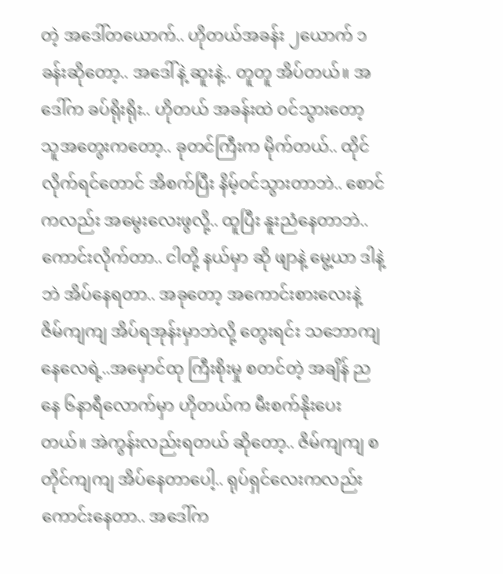တဲ့ အဒေါ်တယောက်.. ဟိုတယ်အခန်း ၂ယောက် ၁ခန်းဆိုတော့.. အဒေါ်နဲ့ ဆူးနဲ့.. တူတူ အိပ်တယ်။ အဒေါ်က ခပ်ရိုးရိုး.. ဟိုတယ် အခန်းထဲ ဝင်သွားတော့ သူအတွေးကတော့.. ခုတင်ကြီးက မိုက်တယ်.. ထိုင်လိုက်ရင်တောင် အိစက်ပြီး နိမ့်ဝင်သွားတာဘဲ.. စောင်ကလည်း အမွေးလေးဖွလို့.. ထူပြီး နူးညံနေတာဘဲ.. ကောင်းလိုက်တာ.. ငါတို့ နယ်မှာ ဆို ဖျာနဲ့ မွေ့ယာ ဒါနဲ့ ဘဲ အိပ်နေရတာ.. အခုတော့ အကောင်းစားလေးနဲ့ ဇိမ်ကျကျ အိပ်ရအုန်းမှာဘဲလို့ တွေးရင်း သဘောကျနေလေရဲ့..အမှောင်ထု ကြီးစိုးမှု စတင်တဲ့ အချိန် ညနေ ၆နာရီလောက်မှာ ဟိုတယ်က မီးစက်နိုးပေးတယ်။ အဲကွန်းလည်းရတယ် ဆိုတော့.. ဇိမ်ကျကျ စတိုင်ကျကျ အိပ်နေတာပေါ့.. ရုပ်ရှင်လေးကလည်း ကောင်းနေတာ.. အဒေါ်က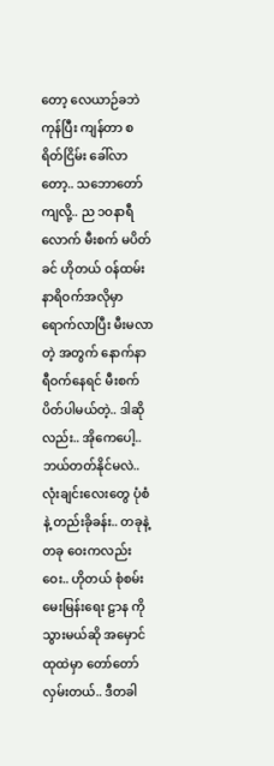တော့ လေယာဉ်ခဘဲ ကုန်ပြီး ကျန်တာ စရိတ်ငြိမ်း ခေါ်လာတော့.. သဘောတော်ကျလို့.. ည ၁ဝနာရီလောက် မီးစက် မပိတ်ခင် ဟိုတယ် ဝန်ထမ်း နာရိဝက်အလိုမှာ ရောက်လာပြီး မီးမလာတဲ့ အတွက် နောက်နာရီဝက်နေရင် မီးစက်ပိတ်ပါမယ်တဲ့.. ဒါဆိုလည်း.. အိုကေပေါ့.. ဘယ်တတ်နိုင်မလဲ.. လုံးချင်းလေးတွေ ပုံစံနဲ့ တည်းခိုခန်း.. တခုနဲ့ တခု ဝေးကလည်း ဝေး.. ဟိုတယ် စုံစမ်းမေးမြန်းရေး ဠာန ကို သွားမယ်ဆို အမှောင်ထုထဲမှာ တော်တော် လှမ်းတယ်.. ဒီတခါ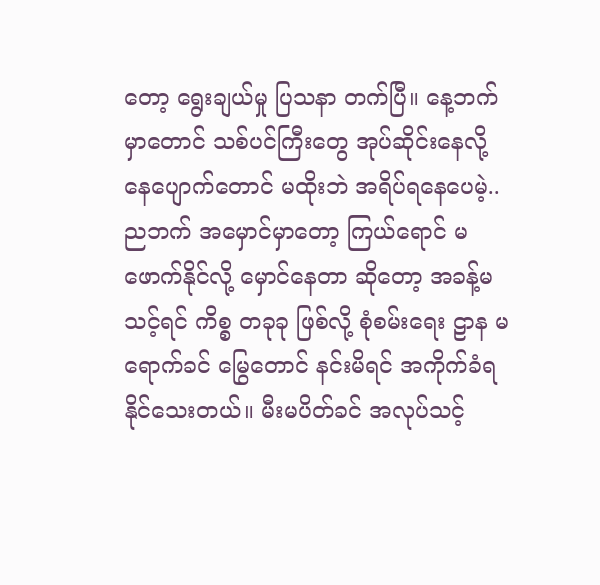တော့ ရွေးချယ်မှု ပြသနာ တက်ပြီ။ နေ့ဘက်မှာတောင် သစ်ပင်ကြီးတွေ အုပ်ဆိုင်းနေလို့ နေပျောက်တောင် မထိုးဘဲ အရိပ်ရနေပေမဲ့.. ညဘက် အမှောင်မှာတော့ ကြယ်ရောင် မဖောက်နိုင်လို့ မှောင်နေတာ ဆိုတော့ အခန့်မသင့်ရင် ကိစ္စ တခုခု ဖြစ်လို့ စုံစမ်းရေး ဠာန မရောက်ခင် မြွေတောင် နင်းမိရင် အကိုက်ခံရနိုင်သေးတယ်။ မီးမပိတ်ခင် အလုပ်သင့်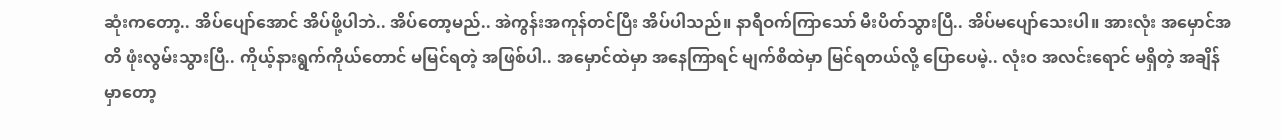ဆုံးကတော့.. အိပ်ပျော်အောင် အိပ်ဖို့ပါဘဲ.. အိပ်တော့မည်.. အဲကွန်းအကုန်တင်ပြီး အိပ်ပါသည်။ နာရီဝက်ကြာသော် မီးပိတ်သွားပြီ.. အိပ်မပျော်သေးပါ။ အားလုံး အမှောင်အတိ ဖုံးလွမ်းသွားပြီ.. ကိုယ့်နားရွက်ကိုယ်တောင် မမြင်ရတဲ့ အဖြစ်ပါ.. အမှောင်ထဲမှာ အနေကြာရင် မျက်စိထဲမှာ မြင်ရတယ်လို့ ပြောပေမဲ့.. လုံးဝ အလင်းရောင် မရှိတဲ့ အချိန်မှာတော့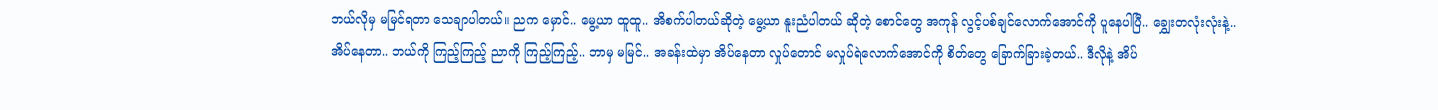ဘယ်လိုမှ မမြင်ရတာ သေချာပါတယ်။ ညက မှောင်.. မွေ့ယာ ထူထူ.. အိစက်ပါတယ်ဆိုတဲ့ မွေ့ယာ နူးညံပါတယ် ဆိုတဲ့ စောင်တွေ အကုန် လွင့်ပစ်ချင်လောက်အောင်ကို ပူနေပါပြီ.. ချွှေးတလုံးလုံးနဲ့.. အိပ်နေတာ.. ဘယ်ကို ကြည့်ကြည့် ညာကို ကြည့်ကြည့်.. ဘာမှ မမြင်.. အခန်းထဲမှာ အိပ်နေတာ လှုပ်တောင် မလှုပ်ရဲလောက်အောင်ကို စိတ်တွေ ခြောက်ခြားခဲ့တယ်.. ဒီလိုနဲ့ အိပ်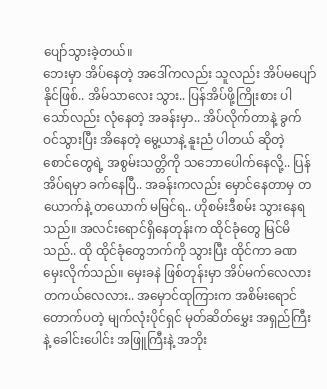ပျော်သွားခဲ့တယ်။
ဘေးမှာ အိပ်နေတဲ့ အဒေါ်ကလည်း သူလည်း အိပ်မပျော်နိုင်ဖြစ်.. အိမ်သာလေး သွား.. ပြန်အိပ်ဖို့ကြိုးစား ပါသော်လည်း လုံနေတဲ့ အခန်းမှာ.. အိပ်လိုက်တာနဲ့ ခွက်ဝင်သွားပြီး အိနေတဲ့ မွေ့ယာနဲ့ နူးညံ ပါတယ် ဆိုတဲ့ စောင်တွေရဲ့ အစွမ်းသတ္တိကို သဘောပေါက်နေလို့.. ပြန်အိပ်ရမှာ ခက်နေပြီ.. အခန်းကလည်း မှောင်နေတာမှ တယောက်နဲ့ တယောက် မမြင်ရ.. ဟိုစမ်းဒီစမ်း သွားနေရသည်။ အလင်းရောင်ရှိနေတုန်းက ထိုင်ခုံတွေ မြင်မိသည်.. ထို ထိုင်ခုံတွေဘက်ကို သွားပြီး ထိုင်ကာ ခဏမှေးလိုက်သည်။ မှေးခနဲ ဖြစ်တုန်းမှာ အိပ်မက်လေလား တကယ်လေလား.. အမှောင်ထုကြားက အစိမ်းရောင် တောက်ပတဲ့ မျက်လုံးပိုင်ရှင် မုတ်ဆိတ်မွှေး အရှည်ကြီးနဲ့ ခေါင်းပေါင်း အဖြူကြီးနဲ့ အဘိုး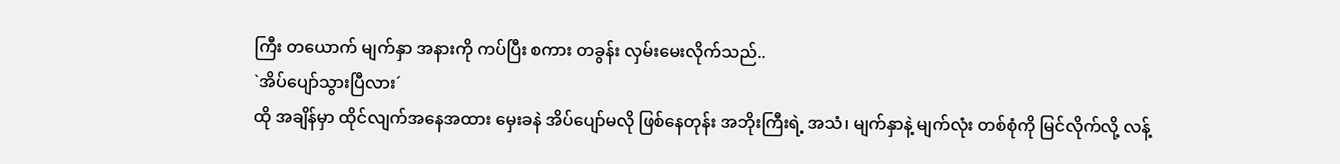ကြီး တယောက် မျက်နှာ အနားကို ကပ်ပြီး စကား တခွန်း လှမ်းမေးလိုက်သည်..
`အိပ်ပျော်သွားပြီလား´
ထို အချိန်မှာ ထိုင်လျက်အနေအထား မှေးခနဲ အိပ်ပျော်မလို ဖြစ်နေတုန်း အဘိုးကြီးရဲ့ အသံ၊ မျက်နှာနဲ့ မျက်လုံး တစ်စုံကို မြင်လိုက်လို့ လန့်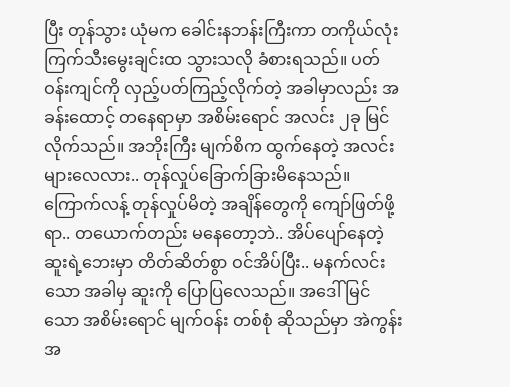ပြီး တုန်သွား ယုံမက ခေါင်းနဘန်းကြီးကာ တကိုယ်လုံး ကြက်သီးမွေးချင်းထ သွားသလို ခံစားရသည်။ ပတ်ဝန်းကျင်ကို လှည့်ပတ်ကြည့်လိုက်တဲ့ အခါမှာလည်း အခန်းထောင့် တနေရာမှာ အစိမ်းရောင် အလင်း ၂ခု မြင်လိုက်သည်။ အဘိုးကြီး မျက်စိက ထွက်နေတဲ့ အလင်းများလေလား.. တုန်လှုပ်ခြောက်ခြားမိနေသည်။ ကြောက်လန့် တုန်လှုပ်မိတဲ့ အချိန်တွေကို ကျော်ဖြတ်ဖို့ရာ.. တယောက်တည်း မနေတော့ဘဲ.. အိပ်ပျော်နေတဲ့ ဆူးရဲ့ဘေးမှာ တိတ်ဆိတ်စွာ ဝင်အိပ်ပြီး.. မနက်လင်းသော အခါမှ ဆူးကို ပြောပြလေသည်။ အဒေါ်မြင်သော အစိမ်းရောင် မျက်ဝန်း တစ်စုံ ဆိုသည်မှာ အဲကွန်း အ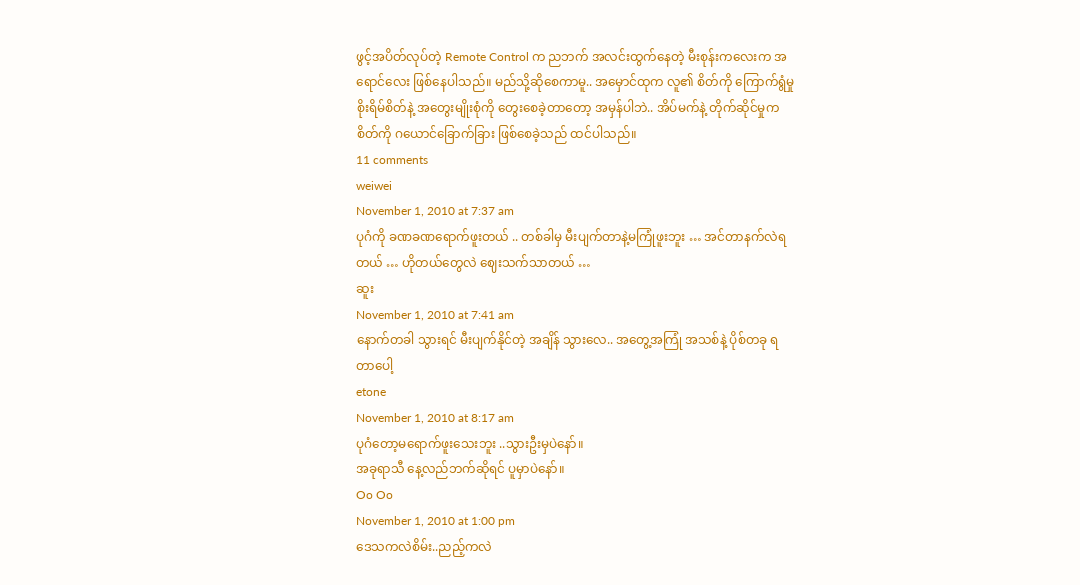ဖွင့်အပိတ်လုပ်တဲ့ Remote Control က ညဘက် အလင်းထွက်နေတဲ့ မီးစုန်းကလေးက အရောင်လေး ဖြစ်နေပါသည်။ မည်သို့ဆိုစေကာမူ.. အမှောင်ထုက လူ၏ စိတ်ကို ကြောက်ရွံမှု စိုးရိမ်စိတ်နဲ့ အတွေးမျိုးစုံကို တွေးစေခဲ့တာတော့ အမှန်ပါဘဲ.. အိပ်မက်နဲ့ တိုက်ဆိုင်မှုက စိတ်ကို ဂယောင်ခြောက်ခြား ဖြစ်စေခဲ့သည် ထင်ပါသည်။
11 comments
weiwei
November 1, 2010 at 7:37 am
ပုဂံကို ခဏခဏရောက်ဖူးတယ် .. တစ်ခါမှ မီးပျက်တာနဲ့မကြုံဖူးဘူး … အင်တာနက်လဲရတယ် … ဟိုတယ်တွေလဲ ဈေးသက်သာတယ် …
ဆူး
November 1, 2010 at 7:41 am
နောက်တခါ သွားရင် မီးပျက်နိုင်တဲ့ အချိန် သွားလေ.. အတွေ့အကြုံ အသစ်နဲ့ ပိုစ်တခု ရတာပေါ့
etone
November 1, 2010 at 8:17 am
ပုဂံတော့မရောက်ဖူးသေးဘူး ..သွားဦးမှပဲနော်။
အခုရာသီ နေ့လည်ဘက်ဆိုရင် ပူမှာပဲနော်။
Oo Oo
November 1, 2010 at 1:00 pm
ဒေသကလဲစိမ်း..ညည့်ကလဲ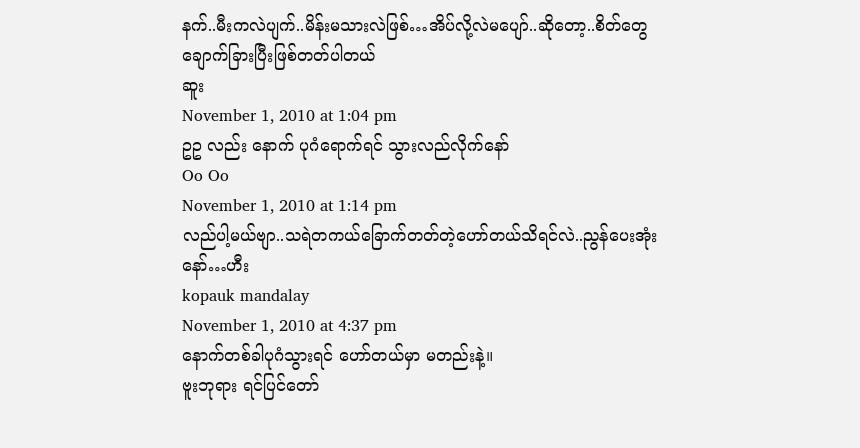နက်..မီးကလဲပျက်..မိန်းမသားလဲဖြစ်…အိပ်လို့လဲမပျော်..ဆိုတော့..စိတ်တွေချောက်ခြားပြီးဖြစ်တတ်ပါတယ်
ဆူး
November 1, 2010 at 1:04 pm
ဥဥ လည်း နောက် ပုဂံရောက်ရင် သွားလည်လိုက်နော်
Oo Oo
November 1, 2010 at 1:14 pm
လည်ပါ့မယ်ဗျာ..သရဲတကယ်ခြောက်တတ်တဲ့ဟော်တယ်သိရင်လဲ..ညွန်ပေးအုံးနော်…ဟီး
kopauk mandalay
November 1, 2010 at 4:37 pm
နောက်တစ်ခါပုဂံသွားရင် ဟော်တယ်မှာ မတည်းနဲ့။
ဗူးဘုရား ရင်ပြင်တော်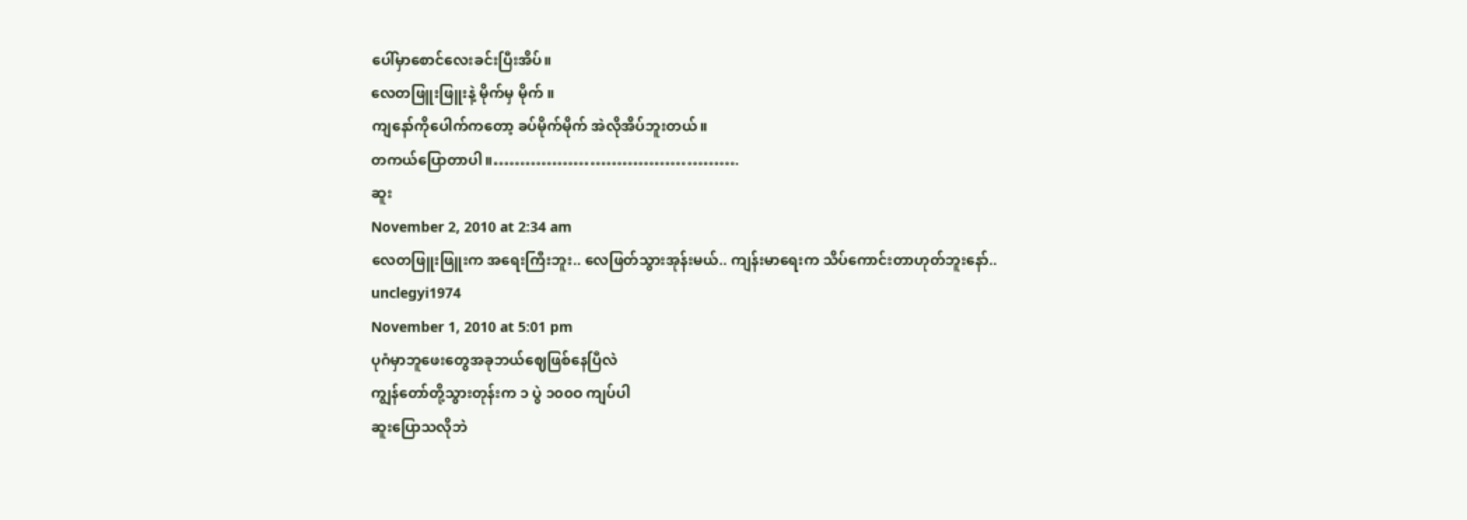ပေါ်မှာစောင်လေးခင်းပြီးအိပ်။
လေတဖြူးဖြူးနဲ့ မိုက်မှ မိုက် ။
ကျနော်ကိုပေါက်ကတော့ ခပ်မိုက်မိုက် အဲလိုအိပ်ဘူးတယ်။
တကယ်ပြောတာပါ။……………………………………….
ဆူး
November 2, 2010 at 2:34 am
လေတဖြူးဖြူးက အရေးကြီးဘူး.. လေဖြတ်သွားအုန်းမယ်.. ကျန်းမာရေးက သိပ်ကောင်းတာဟုတ်ဘူးနော်..
unclegyi1974
November 1, 2010 at 5:01 pm
ပုဂံမှာဘူဖေးတွေအခုဘယ်ဈေဖြစ်နေပြီလဲ
ကျွန်တော်တို့သွားတုန်းက ၁ ပွဲ ၁၀၀ဝ ကျပ်ပါ
ဆူးပြောသလိုဘဲ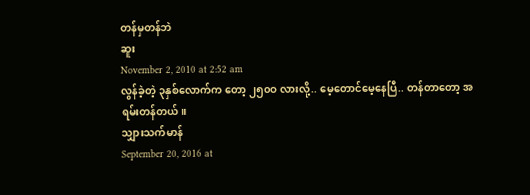တန်မှတန်ဘဲ
ဆူး
November 2, 2010 at 2:52 am
လွန်ခဲ့တဲ့ ၃နှစ်လောက်က တော့ ၂၅၀ဝ လားလို့.. မေ့တောင်မေ့နေပြီ.. တန်တာတော့ အရမ်းတန်တယ်။
သျှားသက်မာန်
September 20, 2016 at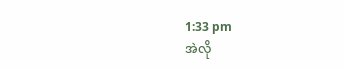1:33 pm
အဲလို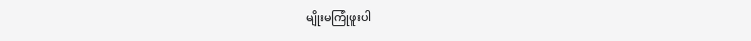မျိုးမကြုံဖူးပါ